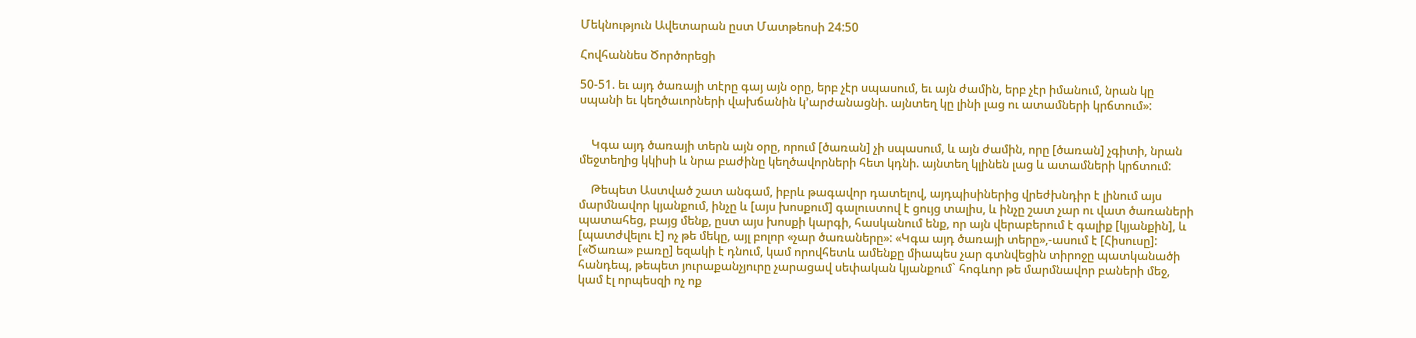Մեկնություն Ավետարան ըստ Մատթեոսի 24:50

Հովհաննես Ծործորեցի

50-51. եւ այդ ծառայի տէրը գայ այն օրը, երբ չէր սպասում, եւ այն ժամին, երբ չէր իմանում, նրան կը սպանի եւ կեղծաւորների վախճանին կ՚արժանացնի. այնտեղ կը լինի լաց ու ատամների կրճտում»:


    Կգա այդ ծառայի տերն այն օրը, որում [ծառան] չի սպասում, և այն ժամին, որը [ծառան] չգիտի, նրան մեջտեղից կկիսի և նրա բաժինը կեղծավորների հետ կդնի. այնտեղ կլինեն լաց և ատամների կրճտում:

    Թեպետ Աստված շատ անգամ, իբրև թագավոր դատելով, այդպիսիներից վրեժխնդիր է լինում այս մարմնավոր կյանքում, ինչը և [այս խոսքում] գալուստով է ցույց տալիս, և ինչը շատ չար ու վատ ծառաների պատահեց, բայց մենք, ըստ այս խոսքի կարգի, հասկանում ենք, որ այն վերաբերում է գալիք [կյանքին], և [պատժվելու է] ոչ թե մեկը, այլ բոլոր «չար ծառաները»: «Կգա այդ ծառայի տերը»,-ասում է [Հիսուսը]: [«Ծառա» բառը] եզակի է դնում, կամ որովհետև ամենքը միապես չար գտնվեցին տիրոջը պատկանածի հանդեպ, թեպետ յուրաքանչյուրը չարացավ սեփական կյանքում` հոգևոր թե մարմնավոր բաների մեջ, կամ էլ որպեսզի ոչ ոք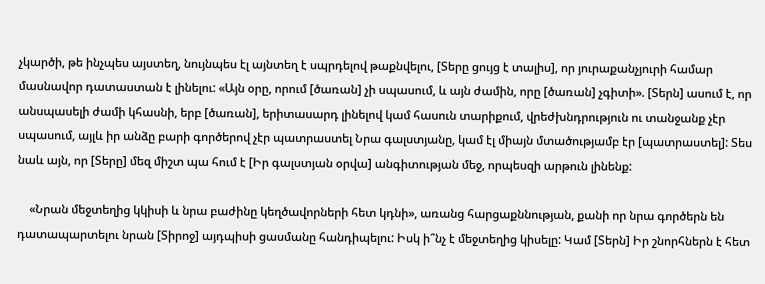չկարծի, թե ինչպես այստեղ, նույնպես էլ այնտեղ է սպրդելով թաքնվելու, [Տերը ցույց է տալիս], որ յուրաքանչյուրի համար մասնավոր դատաստան է լինելու: «Այն օրը, որում [ծառան] չի սպասում, և այն ժամին, որը [ծառան] չգիտի». [Տերն] ասում է, որ անսպասելի ժամի կհասնի, երբ [ծառան], երիտասարդ լինելով կամ հասուն տարիքում, վրեժխնդրություն ու տանջանք չէր սպասում, այլև իր անձը բարի գործերով չէր պատրաստել Նրա գալստյանը, կամ էլ միայն մտածությամբ էր [պատրաստել]: Տես նաև այն, որ [Տերը] մեզ միշտ պա հում է [Իր գալստյան օրվա] անգիտության մեջ, որպեսզի արթուն լինենք:

    «Նրան մեջտեղից կկիսի և նրա բաժինը կեղծավորների հետ կդնի», առանց հարցաքննության, քանի որ նրա գործերն են դատապարտելու նրան [Տիրոջ] այդպիսի ցասմանը հանդիպելու: Իսկ ի՞նչ է մեջտեղից կիսելը: Կամ [Տերն] Իր շնորհներն է հետ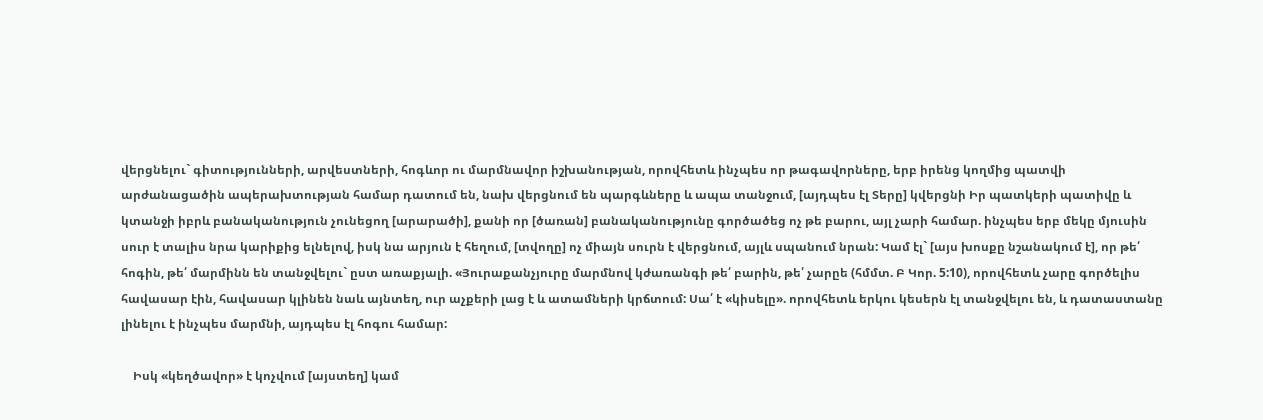վերցնելու` գիտությունների, արվեստների, հոգևոր ու մարմնավոր իշխանության, որովհետև ինչպես որ թագավորները, երբ իրենց կողմից պատվի արժանացածին ապերախտության համար դատում են, նախ վերցնում են պարգևները և ապա տանջում, [այդպես էլ Տերը] կվերցնի Իր պատկերի պատիվը և կտանջի իբրև բանականություն չունեցող [արարածի], քանի որ [ծառան] բանականությունը գործածեց ոչ թե բարու, այլ չարի համար. ինչպես երբ մեկը մյուսին սուր է տալիս նրա կարիքից ելնելով, իսկ նա արյուն է հեղում, [տվողը] ոչ միայն սուրն է վերցնում, այլև սպանում նրան: Կամ էլ` [այս խոսքը նշանակում է], որ թե՛ հոգին, թե՛ մարմինն են տանջվելու` ըստ առաքյալի. «Յուրաքանչյուրը մարմնով կժառանգի թե՛ բարին, թե՛ չարըե (հմմտ. Բ Կոր. 5:10), որովհետև չարը գործելիս հավասար էին, հավասար կլինեն նաև այնտեղ, ուր աչքերի լաց է և ատամների կրճտում: Սա՛ է «կիսելը». որովհետև երկու կեսերն էլ տանջվելու են, և դատաստանը լինելու է ինչպես մարմնի, այդպես էլ հոգու համար:

    Իսկ «կեղծավոր» է կոչվում [այստեղ] կամ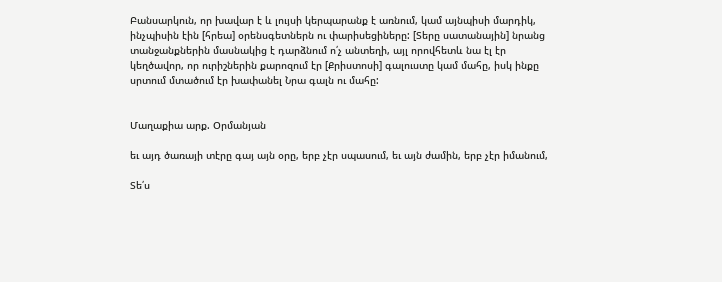Բանսարկուն, որ խավար է և լույսի կերպարանք է առնում, կամ այնպիսի մարդիկ, ինչպիսին էին [հրեա] օրենսգետներն ու փարիսեցիները: [Տերը սատանային] նրանց տանջանքներին մասնակից է դարձնում ո՛չ անտեղի, այլ որովհետև նա էլ էր կեղծավոր, որ ուրիշներին քարոզում էր [Քրիստոսի] գալուստը կամ մահը, իսկ ինքը սրտում մտածում էր խափանել Նրա գալն ու մահը:


Մաղաքիա արք. Օրմանյան

եւ այդ ծառայի տէրը գայ այն օրը, երբ չէր սպասում, եւ այն ժամին, երբ չէր իմանում,

Տե՛ս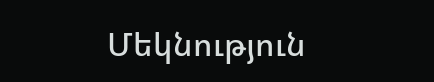Մեկնություն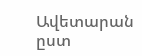Ավետարան ըստ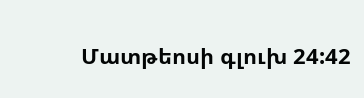Մատթեոսի գլուխ 24:42